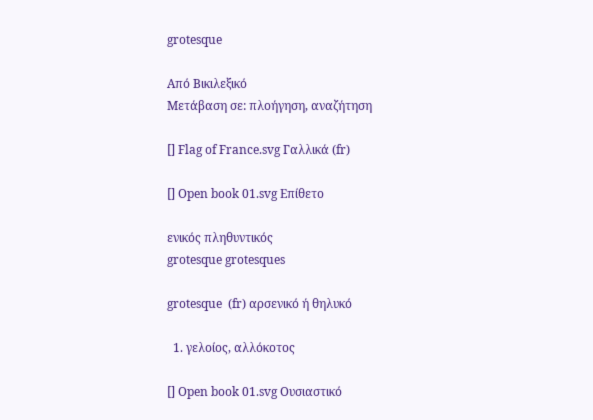grotesque

Από Βικιλεξικό
Μετάβαση σε: πλοήγηση, αναζήτηση

[] Flag of France.svg Γαλλικά (fr)

[] Open book 01.svg Επίθετο

ενικός πληθυντικός
grotesque grotesques

grotesque  (fr) αρσενικό ή θηλυκό

  1. γελοίος, αλλόκοτος

[] Open book 01.svg Ουσιαστικό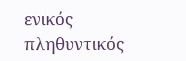ενικός πληθυντικός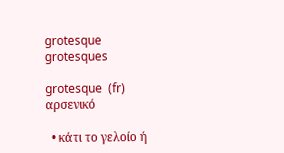grotesque grotesques

grotesque  (fr) αρσενικό

  • κάτι το γελοίο ή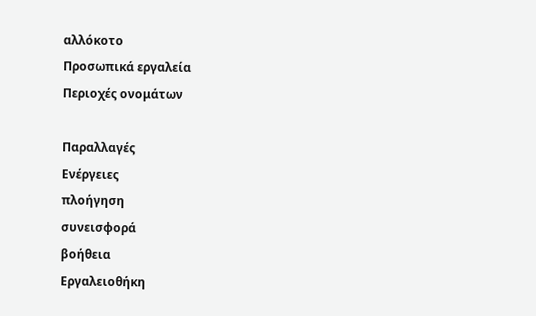αλλόκοτο
Προσωπικά εργαλεία
Περιοχές ονομάτων

Παραλλαγές
Ενέργειες
πλοήγηση
συνεισφορά
βοήθεια
Εργαλειοθήκη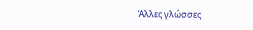Άλλες γλώσσες